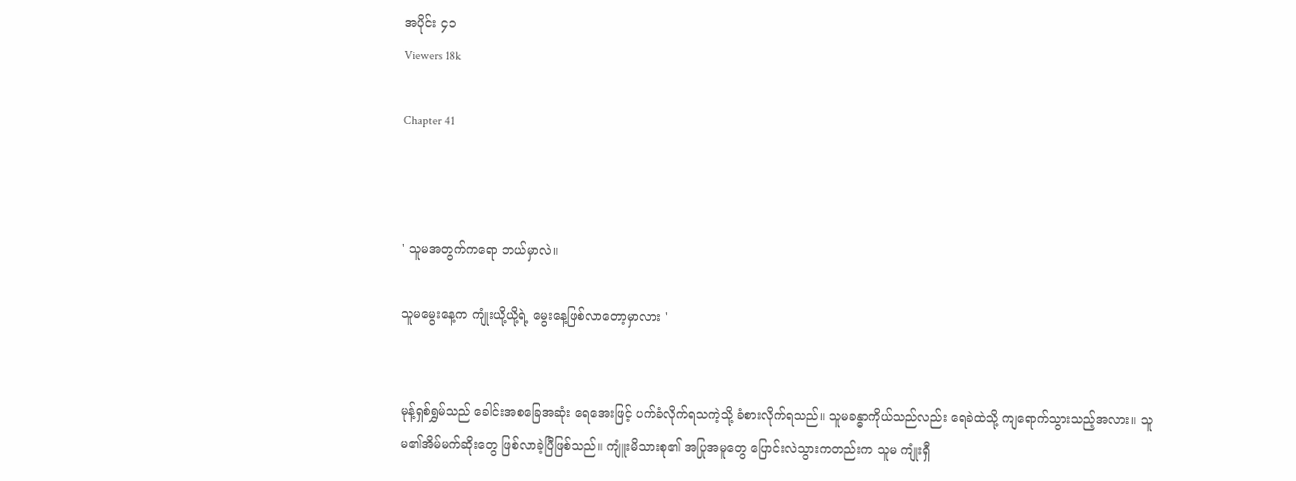အပိုင်း ၄၁
Viewers 18k

Chapter 41



' သူမအတွက်ကရော ဘယ်မှာလဲ။

သူမမွေးနေ့က ကျုံးယို့ယို့ရဲ့ မွေးနေ့ဖြစ်လာတော့မှာလား '


မုန့်ရှစ်ရွှမ်သည် ခေါင်းအစခြေအဆုံး ရေအေးဖြင့် ပက်ခံလိုက်ရသကဲ့သို့ ခံစားလိုက်ရသည်။ သူမခန္ဓာကိုယ်သည်လည်း ရေခဲထဲသို့ ကျရောက်သွားသည့်အလား။ သူမ၏အိမ်မက်ဆိုးတွေ ဖြစ်လာခဲ့ပြီဖြစ်သည်။ ကျူံးမိသားစု၏ အပြုအမူတွေ ပြောင်းလဲသွားကတည်းက သူမ ကျုံးရှီ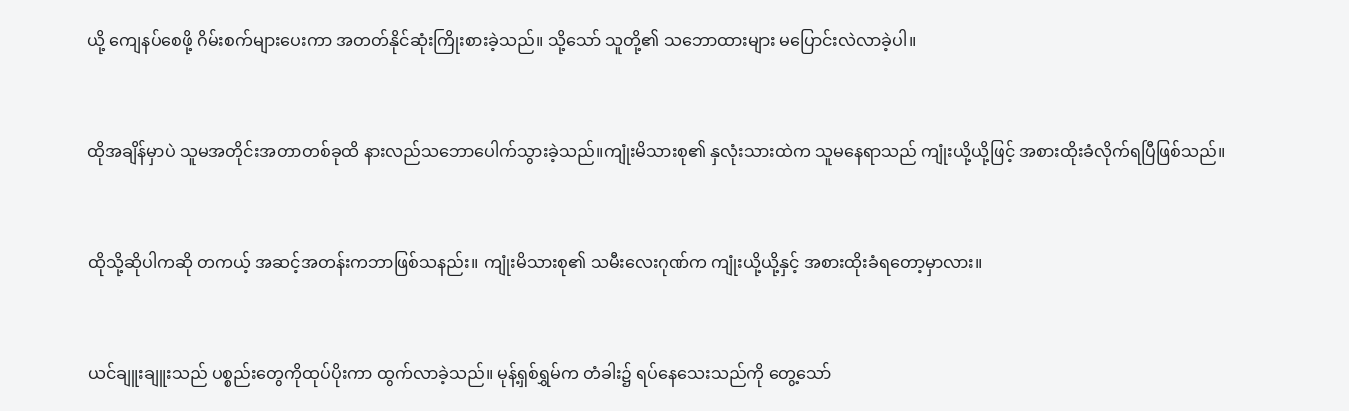ယို့ ကျေနပ်စေဖို့ ဂိမ်းစက်များပေးကာ အတတ်နိုင်ဆုံးကြိုးစားခဲ့သည်။ သို့သော် သူတို့၏ သဘောထားများ ‌မပြောင်းလဲလာခဲ့ပါ။


ထိုအချိန်မှာပဲ သူမအတိုင်းအတာတစ်ခုထိ နားလည်သဘောပေါက်သွားခဲ့သည်။ကျုံးမိသားစု၏ နှလုံးသားထဲက သူမနေရာသည် ကျုံးယို့ယို့ဖြင့် အစားထိုးခံလိုက်ရပြီဖြစ်သည်။


ထိုသို့ဆိုပါကဆို တကယ့် အဆင့်အတန်းကဘာဖြစ်သနည်း။ ကျုံးမိသားစု၏ သမီးလေးဂုဏ်က ကျုံးယို့ယို့နှင့် အစားထိုးခံရတော့မှာလား။


ယင်ချူးချူးသည် ပစ္စည်း‌တွေကိုထုပ်ပိုးကာ ထွက်လာခဲ့သည်။ မုန့်ရှစ်ရွှမ်က တံခါး၌ ရပ်နေသေးသည်ကို တွေ့သော်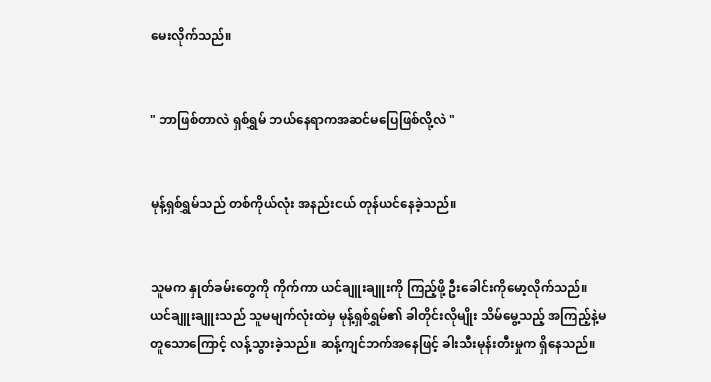မေးလိုက်သည်။


" ဘာဖြစ်တာလဲ ရှစ်ရွှမ် ဘယ်နေရာကအဆင်မပြေဖြစ်လို့လဲ "


မုန့်ရှစ်ရွှမ်သည် တစ်ကိုယ်လုံး အနည်းငယ် တုန်ယင်နေခဲ့သည်။


သူမက နှုတ်ခမ်းတွေကို ကိုက်ကာ ယင်ချူးချူးကို ကြည့်ဖို့ ဦးခေါင်းကိုမော့လိုက်သည်။ ယင်ချူးချူးသည် သူမမျက်လုံးထဲမှ မုန့်ရှစ်ရွှမ်၏ ခါတိုင်းလိုမျိုး သိ‌‌မ်‌မွေ့သည့် အကြည့်နဲ့မတူသောကြောင့် လန့်သွားခဲ့သည်။ ဆန့်ကျင်ဘက်အနေဖြင့် ခါးသီးမုန်းတီးမှုက ရှိနေသည်။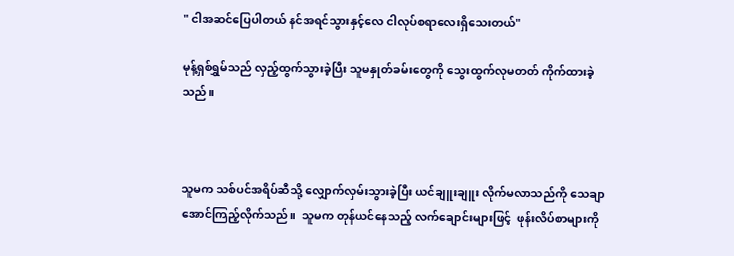" ငါအဆင်ပြေပါတယ် နင်အရင်သွားနှင့်လေ ငါလုပ်စရာလေးရှိသေးတယ်"

မုန့်ရှစ်ရွှမ်သည် လှည့်ထွက်သွားခဲ့ပြီး သူမနှုတ်ခမ်းတွေကို သွေးထွက်လုမတတ် ကိုက်ထားခဲ့သည်။



သူမက သစ်ပင်အရိပ်ဆီသို့ လျှောက်လှမ်းသွားခဲ့ပြီး ယင်ချူးချူး လိုက်မလာသည်ကို သေချာအောင်ကြည့်လိုက်သည်။  သူမက တုန်ယင်နေသည့် လက်ချောင်းများဖြင့်  ဖုန်းလိပ်စာများကို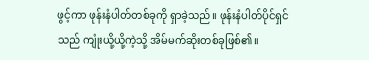ဖွင့်ကာ ဖုန်းနံပါတ်တစ်ခုကို ရှာခဲ့သည်။ ဖုန်းနံပါတ်ပိုင်ရှင်သည် ကျုံးယို့ယို့ကဲ့သို့ အိမ်မက်ဆိုးတစ်ခုဖြစ်၏။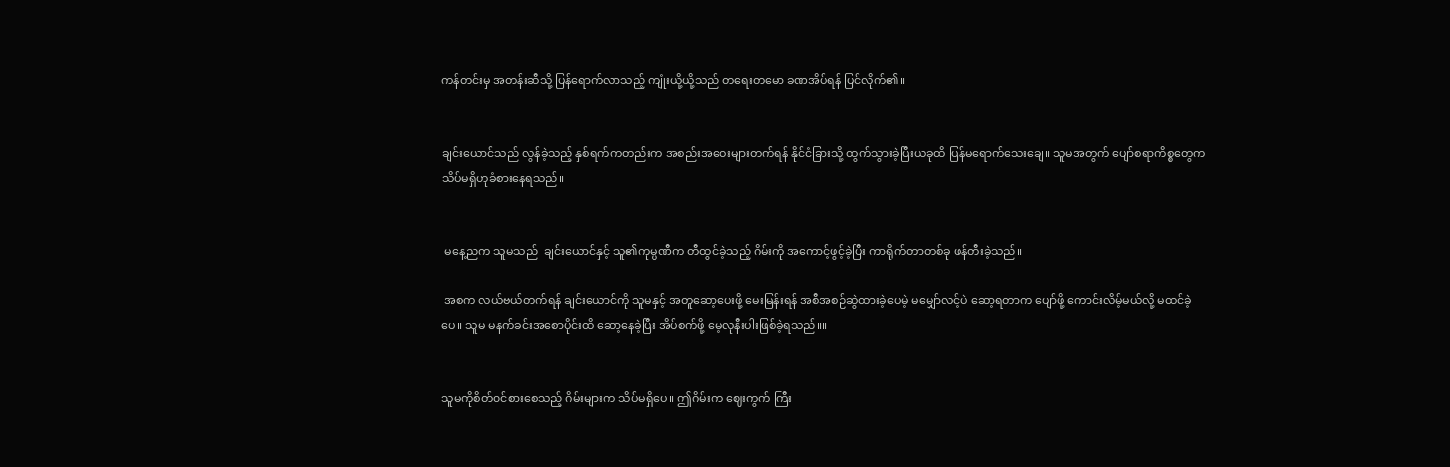ကန်တင်းမှ အတန်းဆီသို့ ပြန်ရောက်လာသည့် ကျုံးယို့ယို့သည် တရေးတမော ခဏအိပ်ရန် ပြင်လိုက်၏။


ချင်းယောင်သည် လွန်ခဲ့သည့် နှစ်ရက်ကတည်းက အစည်းအဝေးများတက်ရန် နိုင်ငံခြားသို့ ထွက်သွားခဲ့ပြီးယခုထိ ပြန်မရောက်သေးချေ။ သူမအတွက် ပျော်စရာကိစ္စတွေက သိပ်မရှိဟုခံစားနေရသည်။


 မနေ့ညက သူမသည်  ချင်းယောင်နှင့် သူ၏ကုမ္ပဏီက တီထွင်ခဲ့သည့် ဂိမ်းကို အကောင့်ဖွင့်ခဲ့ပြီး ကာရိုက်တာတစ်ခု ဖန်တီးခဲ့သည်။

 အစက‌ လယ်ဗယ်တက်ရန် ချင်းယောင်ကို သူမနှင့် အတူဆော့ပေး‌ဖို့ မေးမြန်းရန် အစီအစဉ်ဆွဲထားခဲ့ပေမဲ့ မမျှော်လင့်ပဲ ဆော့ရတာက ပျော်ဖို့ ကောင်းလိမ့်မယ်လို့ မထင်ခဲ့ပေ။ သူမ မနက်ခင်း‌အစောပိုင်းထိ ဆော့နေခဲ့ပြီး အိပ်စက်ဖို့ မေ့လုနီးပါးဖြစ်ခဲ့ရသည်။။


သူမကိုစိတ်၀င်စားစေသည့် ဂိမ်းများက သိပ်မရှိပေ။ ဤဂိမ်းက ဈေးကွက် ကြီး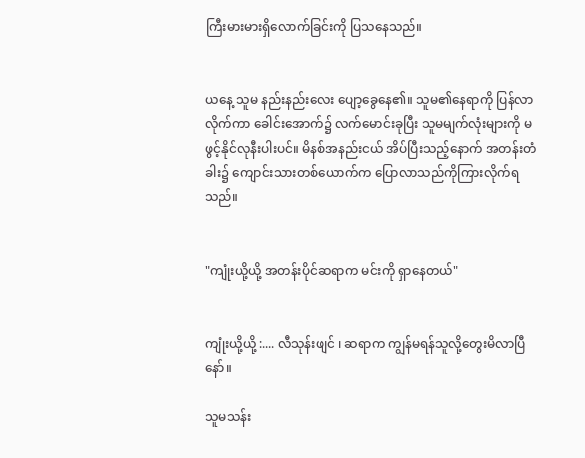ကြီးမားမားရှိလောက်ခြင်းကို ပြသနေသည်။


ယနေ့ သူမ နည်းနည်းလေး ပျော့ခွေနေ၏။ သူမ၏နေရာကို ပြန်လာလိုက်ကာ ခေါင်းအောက်၌ လက်မောင်းခုပြီး သူမမျက်လုံးများကို မဖွင့်နိုင်လုနီးပါးပင်။ မိနစ်အနည်းငယ် အိပ်ပြီးသည့်နောက် အတန်းတံခါး၌ ကျောင်းသားတစ်ယောက်က ပြောလာသည်ကိုကြားလိုက်ရသည်။


"ကျုံးယို့ယို့ အတန်းပိုင်ဆရာက မင်းကို ရှာနေတယ်"


ကျုံးယို့ယို့ :.... လီသုန်းဖျင် ၊ ဆရာက ကျွန်မရန်သူလို့တွေးမိလာပြီနော်။

သူမသန်း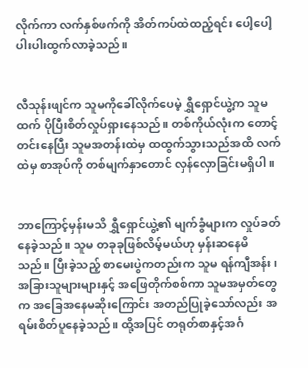လိုက်ကာ လက်နှစ်ဖက်ကို အိတ်ကပ်ထဲထည့်ရင်း ပေါ့ပေါ့ပါးပါးထွက်လာခဲ့သည်။


လီသုန်းဖျင်က သူမကို‌ခေါ်လိုက်ပေမဲ့ ရွှီရှောင်ယွဲ့က သူမထက် ပိုပြီးစိတ်လှုပ်ရှားနေသည်။ တစ်ကိုယ်လုံးက တောင့်တင်းနေပြီး သူမအတန်းထဲမှ ထထွက်သွားသည်အထိ လက်ထဲမှ စာအုပ်ကို တစ်မျက်နှာတောင် လှန်လှောခြင်းမရှိပါ။


ဘာကြောင့်မှန်းမသိ ရွှီရှောင်ယွဲ့၏ မျက်ခွံများက လှုပ်ခတ်နေခဲ့သည်။ သူမ တခုခုဖြစ်လိမ့်မယ်ဟု မှန်းဆနေမိသည်။ ‌ပြီးခဲ့သည့် စာ‌မေးပွဲကတည်းက သူမ ရန်ကျီအန်း၊အခြားသူများများနှင့် အဖြေတိုက်စစ်ကာ သူမအမှတ်‌တွေက အခြေအနေမဆိုးကြောင်း အတည်ပြုခဲ့သော်လည်း အရမ်းစိတ်ပူနေခဲ့သည်။ ထို့အပြင် တရုတ်စာနှင့်အင်္ဂ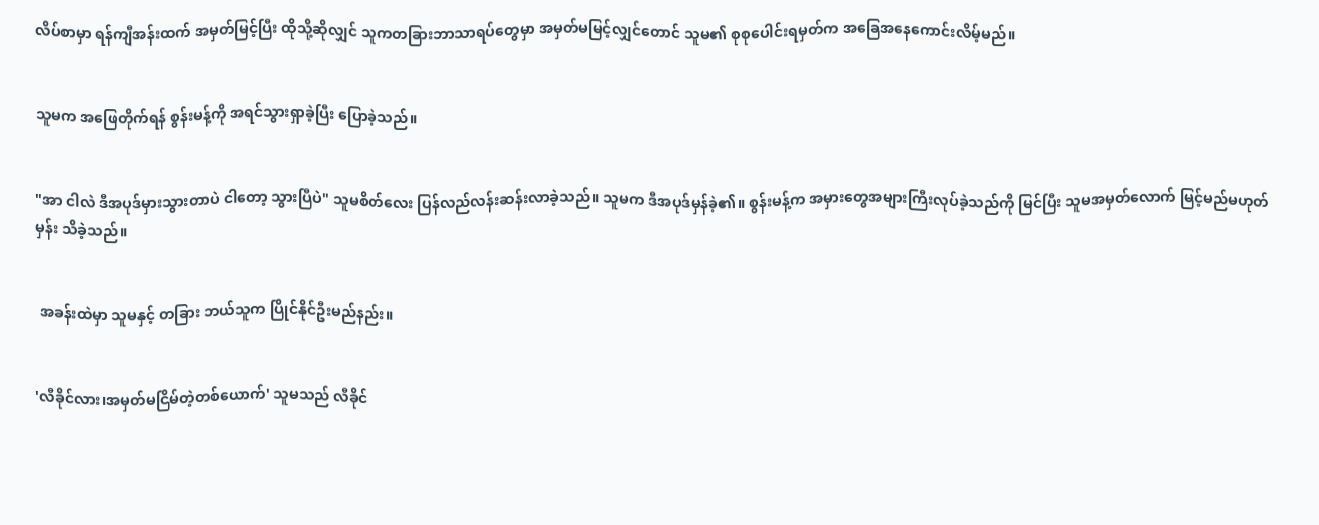လိပ်စာမှာ ရန်ကျီအန်းထက် အမှတ်မြင့်ပြီး ထိုသို့ဆိုလျှင် သူကတခြားဘာသာရပ်တွေမှာ အမှတ်မမြင့်လျှင်တောင် သူမ၏ စုစုပေါင်းရမှတ်က အခြေအနေကောင်းလိမ့်မည်။


သူမက အဖြေတိုက်ရန် စွန်းမန့်ကို အရင်သွားရှာခဲ့ပြီး ပြောခဲ့သည်။


"အာ ငါလဲ ဒီအပုဒ်မှားသွားတာပဲ ငါတော့ သွားပြီပဲ" သူမစိတ်လေး ပြန်လည်လန်းဆန်းလာခဲ့သည်။ သူမက ဒီအပုဒ်မှန်ခဲ့၏။ စွန်းမန့်က အမှားတွေအများကြီးလုပ်ခဲ့သည်ကို မြင်ပြီး သူမအမှတ်လောက် မြင့်မည်မဟုတ်မှန်း သိခဲ့သည်။


 အခန်းထဲမှာ သူမနှင့် တခြား ဘယ်သူက ပြိုင်နိုင်ဦးမည်နည်း။


'လီခိုင်လား၊အမှတ်မငြိမ်တဲ့တစ်ယောက်' သူမသည် လီခိုင်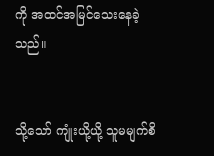ကို အထင်အမြင်သေးနေခဲ့သည်။


သို့သော် ကျုံးယို့ယို့ သူမမျက်စိ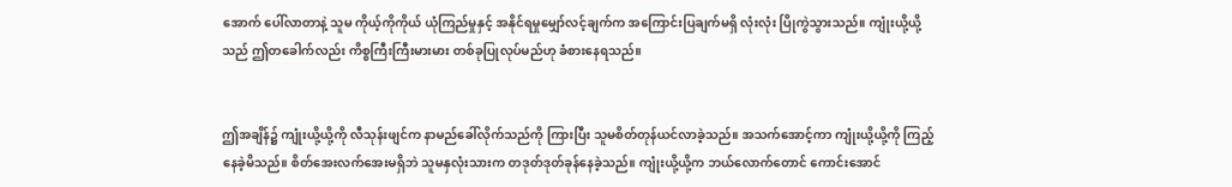အောက် ပေါ်လာတာနဲ့ သူမ‌ ကိုယ့်ကိုကိုယ် ယုံကြည်မှုနှင့် အနိုင်ရမှုမျှော်လင့်ချက်က အကြောင်းပြချက်မရှိ လုံးလုံး ပြိုကွဲသွားသည်။ ကျုံးယို့ယို့သည် ဤတခေါက်လည်း ကိစ္စကြီးကြီးမားမား တစ်ခု‌ပြုလုပ်မည်ဟု ခံစားနေရသည်။


ဤအချိန်၌ ကျုံးယို့ယို့ကို လီသုန်းဖျင်က နာမည်ခေါ်လိုက်သည်ကို ကြားပြီး သူမစိတ်တုန်ယင်လာခဲ့သည်။ အသက်အောင့်ကာ ကျုံးယို့ယို့ကို ကြည့်နေခဲ့မိသည်။ စိတ်အေးလက်အေးမရှိဘဲ သူမနှလုံးသားက တဒုတ်ဒုတ်ခုန်နေခဲ့သည်။ ကျုံးယို့ယို့က ဘယ်လောက်တောင် ကောင်းအောင်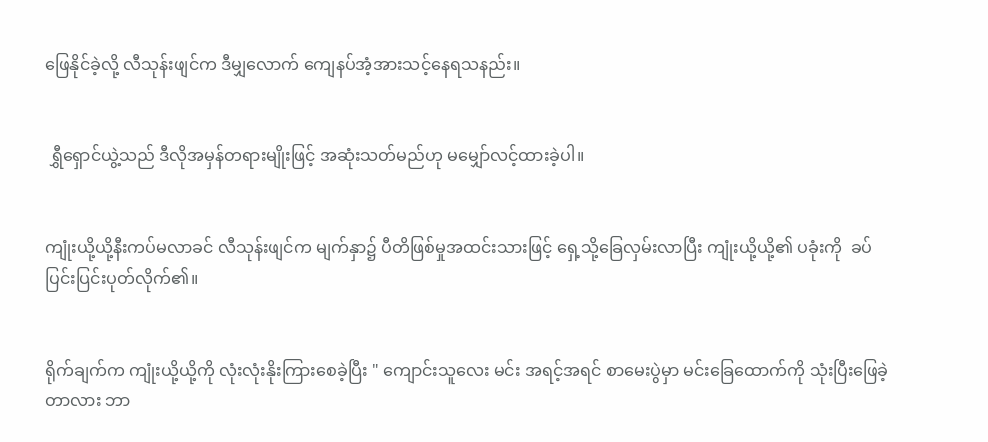ဖြေနိုင်ခဲ့လို့ လီသုန်းဖျင်က ဒီမျှလောက် ကျေနပ်အံ့အားသင့်နေရသနည်း။


 ရွှီရှောင်ယွဲ့သည် ဒီလိုအမှန်တရားမျိုးဖြင့် အဆုံးသတ်မည်ဟု မမျှော်လင့်ထားခဲ့ပါ။


ကျုံးယို့ယို့နီးကပ်မလာခင် လီသုန်းဖျင်က မျက်နှာ၌ ပီတိဖြစ်မှုအထင်းသားဖြင့် ရှေ့သို့ခြေလှမ်းလာပြီး ကျုံးယို့ယို့၏ ပခုံးကို  ခပ်ပြင်းပြင်းပုတ်လိုက်၏။


ရိုက်ချက်က ကျုံးယို့ယို့ကို လုံးလုံးနိုးကြားစေခဲ့ပြီး " ကျောင်းသူလေး မင်း အရင့်အရင် စာမေးပွဲမှာ မင်းခြေထောက်ကို သုံးပြီးဖြေခဲ့တာလား ဘာ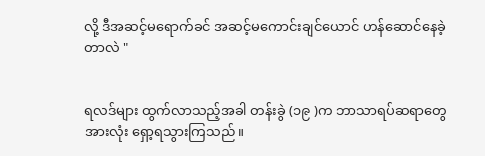လို့ ဒီအဆင့်မရောက်ခင် အဆင့်မကောင်းချင်ယောင် ဟန်ဆောင်နေခဲ့တာလဲ "


ရလဒ်များ ထွက်လာသည့်အခါ တန်းခွဲ (၁၉ )က ဘာသာရပ်ဆရာတွေ အားလုံး ရှော့ရသွားကြသည်။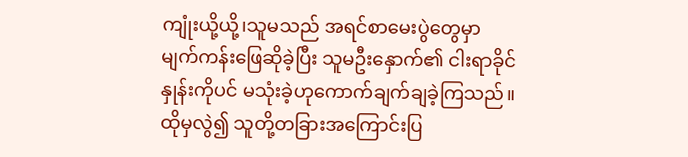ကျုံးယို့ယို့၊သူမသည် အရင်စာမေးပွဲတွေမှာ မျက်ကန်းဖြေဆိုခဲ့ပြီး သူမဦးနှောက်၏ ငါးရာခိုင်နှုန်းကိုပင် မသုံးခဲ့ဟုကောက်ချက်ချခဲ့ကြသည်။ထိုမှလွဲ၍ သူတို့တခြားအကြောင်းပြ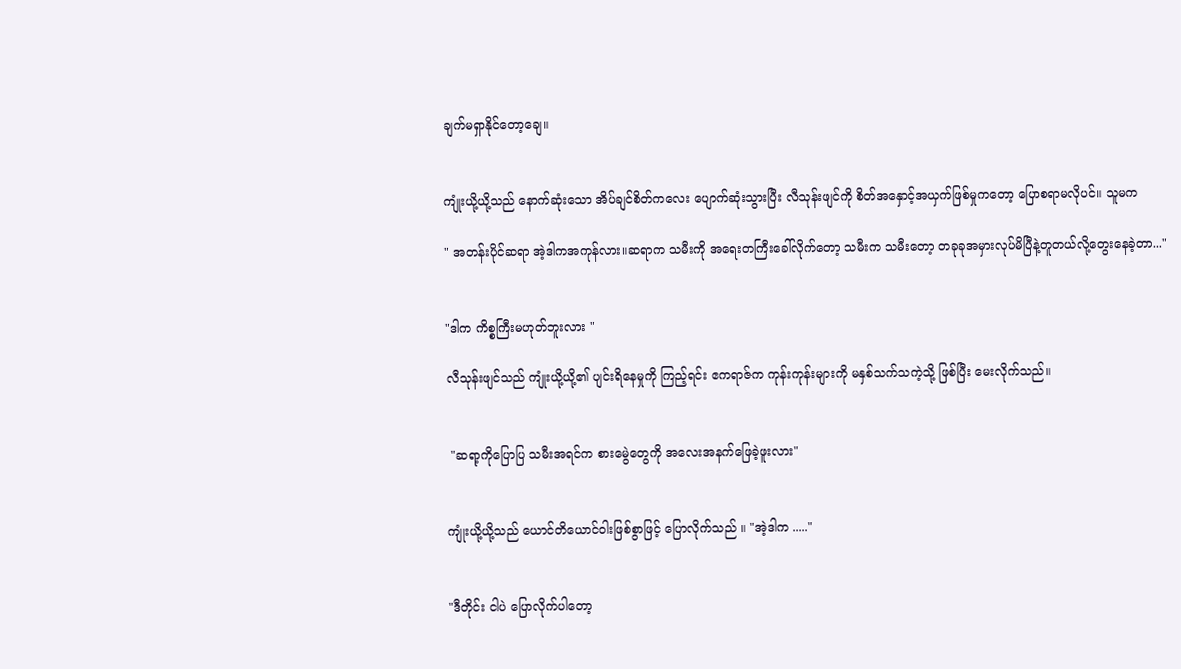ချက်မရှာနိုင်တော့ချေ။


ကျုံးယို့ယို့သည် နောက်ဆုံးသော အိပ်ချင်စိတ်ကလေး ပျောက်ဆုံးသွားပြီး လီသုန်းဖျင်ကို စိတ်အနှောင့်အယှက်ဖြစ်မှုကတော့ ‌ပြောစရာမလိုပင်။ သူမက‌

" အတန်းပိုင်ဆရာ အဲ့ဒါကအကုန်လား။ဆရာက သမီးကို အရေးတကြီးခေါ်လိုက်တော့ သမီးက သမီးတော့ တခုခုအမှားလုပ်မိပြီနဲ့တူတယ်လို့တွေးနေခဲ့တာ..."


"ဒါက ကိစ္စကြီးမဟုတ်ဘူးလား "

လီသုန်းဖျင်သည် ကျုံးယို့ယို့၏ ပျင်းရိနေမှုကို ကြည့်ရင်း ဧကရာဇ်က ကုန်းကုန်းများကို မနှစ်သက်သကဲ့သို့ ဖြစ်ပြီး မေးလိုက်သည်။


 "ဆရာ့ကိုပြောပြ သမီးအရင်က စားမွေဲတွေကို အလေးအနက်ဖြေခဲ့ဖူးလား"


ကျုံးယို့ယို့သည် ယောင်တိယောင်ဝါးဖြစ်စွာဖြင့် ပြောလိုက်သည် ။ "အဲ့ဒါက ....."


"ဒီတိုင်း ငါပဲ ပြောလိုက်ပါတော့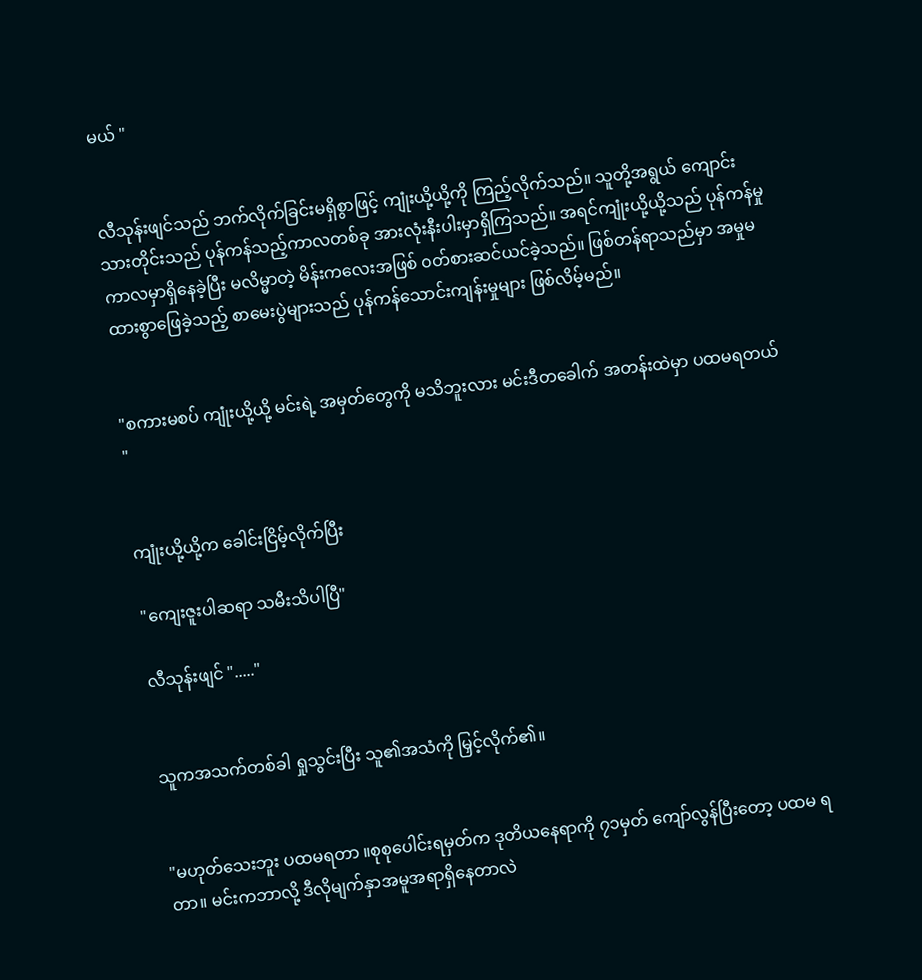မယ် "


လီသုန်းဖျင်သည် ဘက်လိုက်ခြင်းမရှိစွာဖြင့် ကျုံးယို့ယို့ကို ကြည့်လိုက်သည်။ သူတို့အရွယ် ကျောင်းသားတိုင်းသည် ပုန်ကန်သည့်ကာလတစ်ခု အားလုံးနီးပါးမှာရှိကြသည်။ အရင်ကျုံးယို့ယို့သည် ပုန်ကန်မှုကာလမှာရှိနေခဲ့ပြီး မလိ‌မ္မာတဲ့ မိန်းကလေးအဖြစ် ၀တ်စားဆင်ယင်ခဲ့သည်။ ဖြစ်တန်ရာသည်မှာ အမှုမထားစွာဖြေခဲ့သည့် စာမေးပွဲများသည် ပုန်ကန်သောင်းကျန်းမှုများ ဖြစ်လိမ့်မည်။


"စကားမစပ် ကျုံးယို့ယို့ မင်းရဲ့ အမှတ်တွေကို မသိဘူးလား မင်းဒီတခေါက် အတန်းထဲမှာ ပထမရတယ် "


ကျုံးယို့ယို့က ခေါင်းငြိမ့်လိုက်ပြီး

"ကျေးဇူးပါဆရာ သမီးသိပါပြီ"

လီသုန်းဖျင် "....."


သူကအသက်တစ်ခါ ရှုသွင်းပြီး သူ၏အသံကို မြှင့်လိုက်၏။


"မဟုတ်သေးဘူး ပထမရတာ ။စုစုပေါင်းရမှတ်က ဒုတိယ‌နေရာကို ၇၁မှတ် ကျော်လွန်ပြီးတော့ ပထမ ရတာ။ မင်းကဘာလို့ ဒီလိုမျက်နှာအမူအရာရှိနေတာလဲ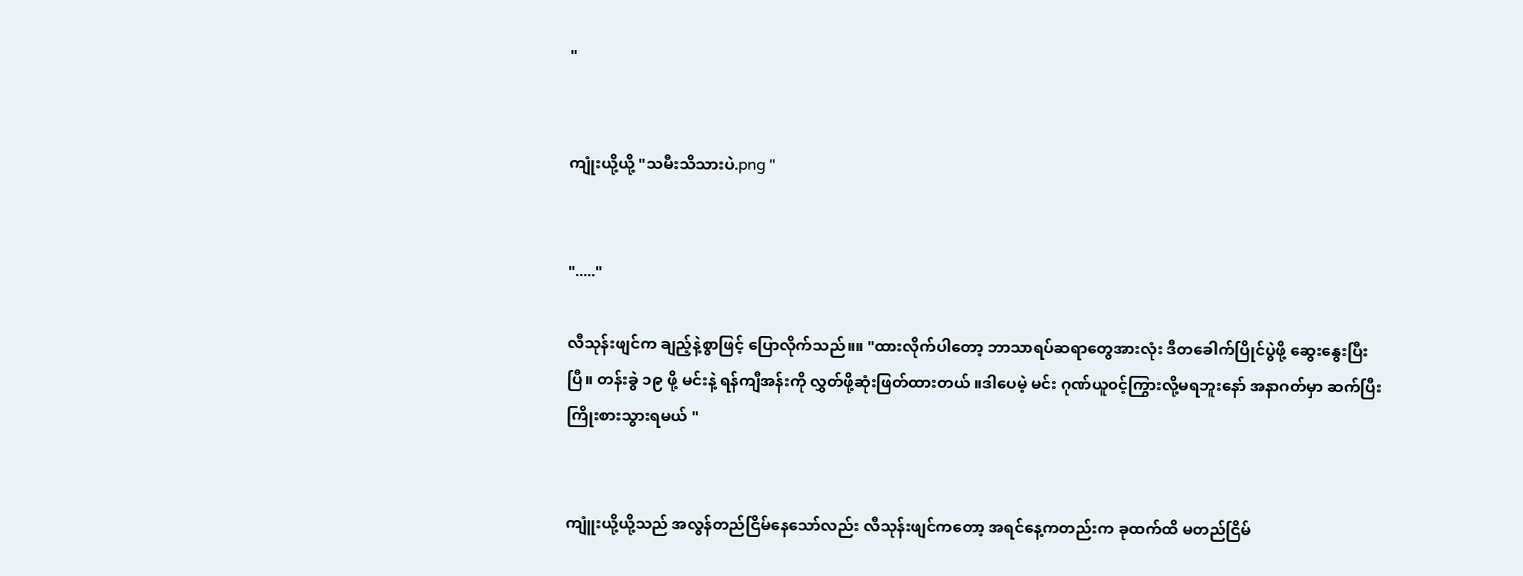"


ကျုံးယို့ယို့ "သမီးသိသားပဲ.png "


"....."

လီသုန်းဖျင်က ချည့်နဲ့စွာဖြင့် ပြောလိုက်သည်။။ "ထားလိုက်ပါတော့ ဘာသာရပ်ဆရာတွေအားလုံး ဒီတခေါက်ပြိုင်ပွဲဖို့ ဆွေးနွေးပြီးပြီ။ တန်းခွဲ ၁၉ ဖို့ မင်းနဲ့ ရန်ကျီအန်းကို လွှတ်ဖို့ဆုံးဖြတ်ထားတယ် ။ဒါပေမဲ့ မင်း ဂုဏ်ယူ၀င့်ကြွားလို့မရဘူးနော် အနာဂတ်မှာ ဆက်ပြီး ကြိုးစားသွားရမယ် "


ကျူံးယို့ယို့သည် အလွန်တည်ငြိမ်နေသော်လည်း လီသုန်းဖျင်ကတော့ အရင်နေ့ကတည်းက ခုထက်ထိ မတည်ငြိမ်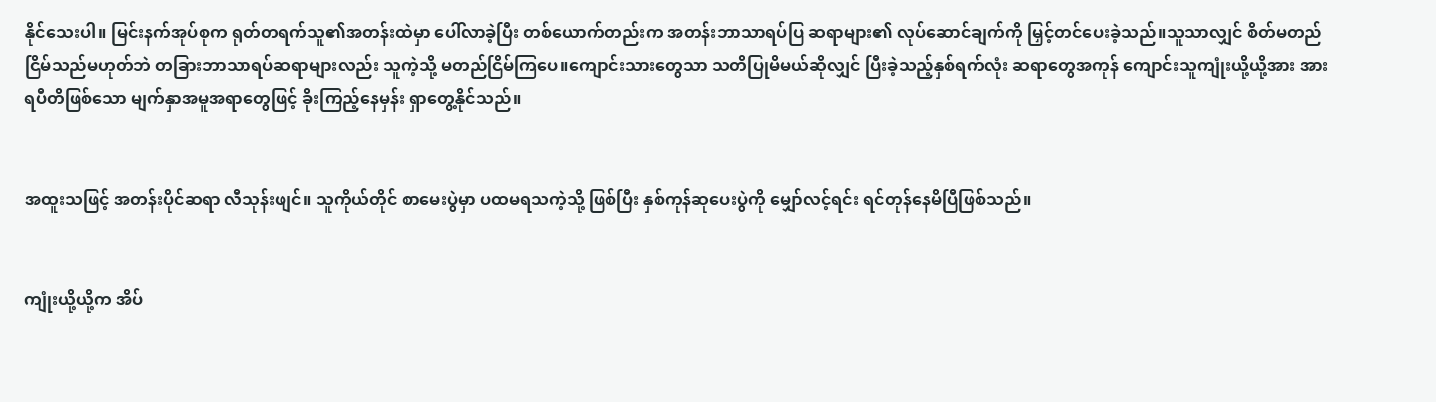နိုင်သေးပါ။ မြင်းနက်‌အုပ်စုက ရုတ်တရက်သူ၏အတန်းထဲမှာ ပေါ်လာခဲ့ပြီး တစ်ယောက်တည်းက အတန်းဘာသာရပ်ပြ ဆရာများ၏ လုပ်ဆောင်ချက်ကို မြှင့်တင်ပေးခဲ့သည်။သူသာလျှင် စိတ်မတည်ငြိမ်သည်မဟုတ်ဘဲ တခြားဘာသာရပ်ဆရာများလည်း သူကဲ့သို့ မတည်ငြိမ်ကြပေ။ကျောင်းသားတွေသာ သတိပြုမိမယ်ဆိုလျှင် ပြီးခဲ့သည့်နှစ်ရက်လုံး ဆရာတွေအကုန် ကျောင်းသူကျုံးယို့ယို့အား အားရပီတိဖြစ်သော မျက်နှာအမူအရာတွေဖြင့် ခိုးကြည့်နေမှန်း ရှာတွေ့နိုင်သည်။


အထူးသဖြင့် အတန်းပိုင်ဆရာ လီသုန်းဖျင်။ သူကိုယ်တိုင် စာမေးပွဲမှာ ပထမရသကဲ့သို့ ဖြစ်ပြီး နှစ်ကုန်ဆုပေးပွဲကို မျှော်လင့်ရင်း ရင်တုန်နေမိပြီဖြစ်သည်။


ကျုံးယို့ယို့က အိပ်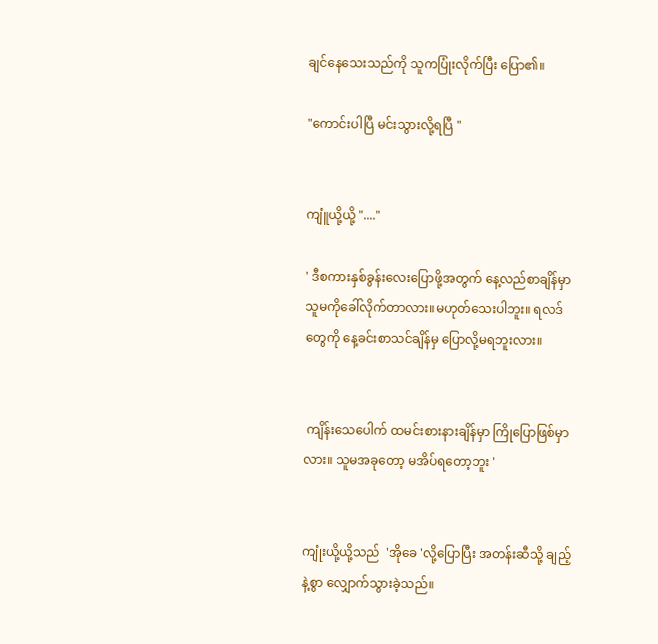ချင်နေသေးသည်ကို သူကပြုံးလိုက်ပြီး ပြော၏။

"ကောင်းပါပြီ မင်းသွားလို့ရပြီ "


ကျူံယို့ယို့ "...."

' ဒီစကားနှစ်ခွန်းလေးပြောဖို့အတွက် နေ့လည်စာချိန်မှာ သူမကိုခေါ်လိုက်တာလား။မဟုတ်သေးပါဘူး။ ရလဒ်တွေကို နေ့ခင်းစာသင်ချိန်မှ ပြောလို့မရဘူးလား။


 ကျိန်းသေပေါက် ထမင်းစားနားချိန်မှာ ကြိုပြောဖြစ်မှာလား။ သူမအခုတော့ မအိပ်ရတော့ဘူး '


ကျုံးယို့ယို့သည်  'အိုခေ 'လို့ပြောပြီး အတန်းဆီသို့ ချည့်နဲ့စွာ လျှောက်သွားခဲ့သည်။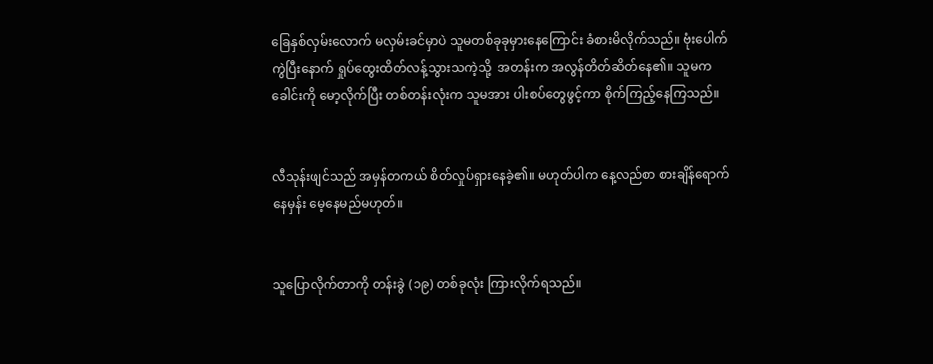ခြေနှစ်လှမ်းလောက် မလှမ်းခင်မှာပဲ သူမတစ်ခုခုမှားနေကြောင်း ခံစားမိလိုက်သည်။ ဗုံးပေါက်ကွဲပြီးနောက် ရှုပ်ထွေးထိတ်လန့်သွားသကဲ့သို့  အတန်းက အလွန်တိတ်ဆိတ်နေ၏။ သူမက ခေါင်းကို မော့လိုက်ပြီး တစ်တန်းလုံးက သူမအား ပါးစပ်တွေဖွင့်ကာ စိုက်ကြည့်နေကြသည်။


လီသုန်းဖျင်သည် အမှန်တကယ် စိတ်လှုပ်ရှားနေခဲ့၏။ မဟုတ်ပါက နေ့လည်စာ စားချိန်ရောက်နေမှန်း မေ့နေမည်မဟုတ်။


သူပြောလိုက်တာကို တန်းခွဲ (၁၉) တစ်ခုလုံး ကြားလိုက်ရသည်။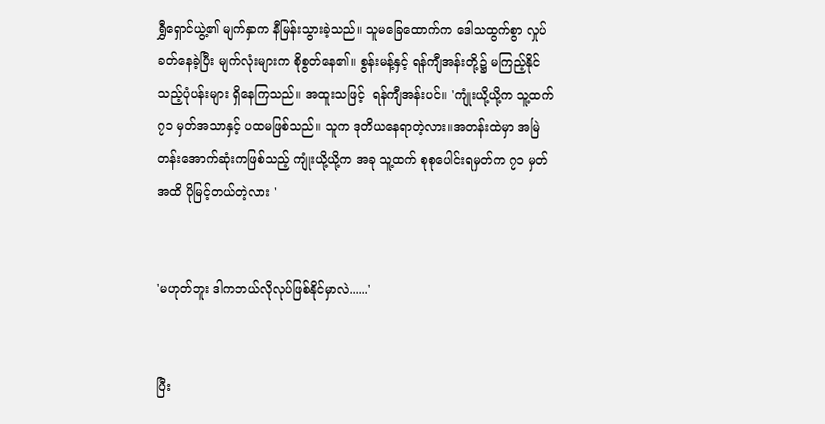ရွှီရှောင်ယွဲ့၏ မျက်နှာက နီမြန်းသွားခဲ့သည်။ သူမခြေထောက်က ဒေါသထွက်စွာ လှုပ်ခတ်နေခဲ့ပြီး မျက်လုံးများက စိုစွတ်နေ၏။ စွန်းမန့်နှင့် ရန်ကျီအန်းတို့၌ မကြည့်နိုင်သည့်ပုံပန်းများ ရှိနေကြသည်။ အထူးသဖြင့်  ရန်ကျီအန်းပင်။ 'ကျုံးယို့ယို့က သူ့ထက် ၇၁ မှတ်အသာနှင့် ပထမဖြစ်သည်။ သူက ဒုတိယနေရာတဲ့လား။အတန်းထဲမှာ အမြဲတန်းအောက်ဆုံးကဖြစ်သည့် ကျုံးယို့ယို့က အခု သူ့ထက် စု‌စု‌ပေါင်းရမှတ်က ၇၁ မှတ်အထိ ပိုမြင့်တယ်တဲ့လား '


'မဟုတ်ဘူး ဒါကဘယ်လိုလုပ်ဖြစ်နိုင်မှာလဲ......'


ပြီး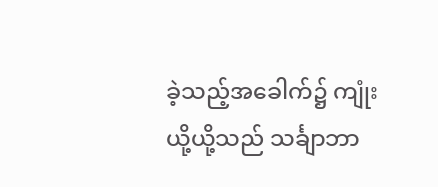ခဲ့သည့်အခေါက်၌ ကျုံးယို့ယို့သည် သင်္ချာဘာ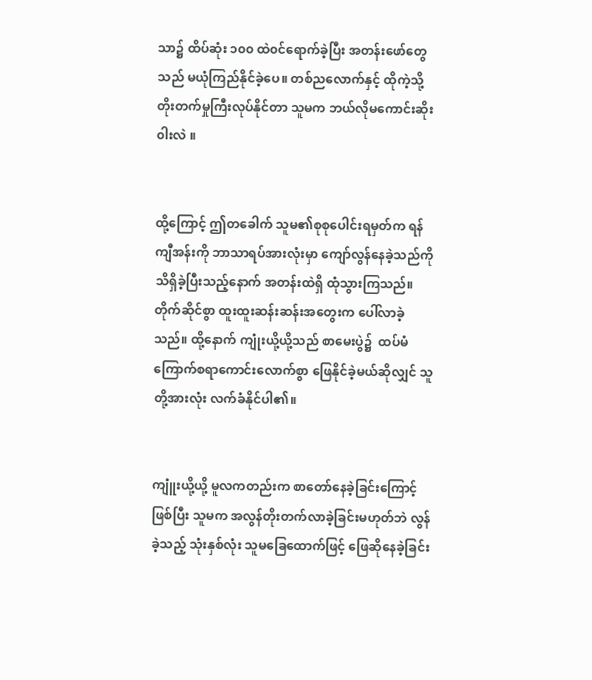သာ၌ ထိပ်ဆုံး ၁၀၀ ထဲ၀င်ရောက်ခဲ့ပြီး အတန်းဖော်တွေသည် မယုံကြည်နိုင်ခဲ့ပေ။ တစ်ည‌လောက်နှင့် ထိုကဲ့သို့ တိုးတက်မှုကြီးလုပ်နိုင်တာ သူမက ဘယ်လိုမကောင်းဆိုး၀ါးလဲ ။


ထို့ကြောင့် ဤတခေါက် သူမ၏စုစု‌ပေါင်းရမှတ်က ရန်ကျီအန်းကို ဘာသာရပ်အားလုံးမှာ ကျော်လွန်နေခဲ့သည်ကို သိရှိခဲ့ပြီးသည့်နောက် အတန်းထဲရှိ ထုံသွားကြသည်။ တိုက်ဆိုင်စွာ ထူးထူးဆန်းဆန်းအတွေးက ပေါ်လာခဲ့သည်။ ထို့နောက် ကျုံးယို့ယို့သည် စာမေးပွဲ၌  ထပ်မံကြောက်စရာကောင်းလောက်စွာ ဖြေနိုင်ခဲ့မယ်ဆိုလျှင် သူတို့အားလုံး လက်ခံနိုင်ပါ၏။


ကျူံးယို့ယို့ မူလကတည်းက စာတော်နေခဲ့ခြင်းကြောင့်ဖြစ်ပြီး သူမက အလွန်တိုးတက်လာခဲ့ခြင်းမဟုတ်ဘဲ လွန်ခဲ့သည့် သုံးနှစ်လုံး သူမခြေထောက်ဖြင့် ဖြေဆိုနေခဲ့ခြင်း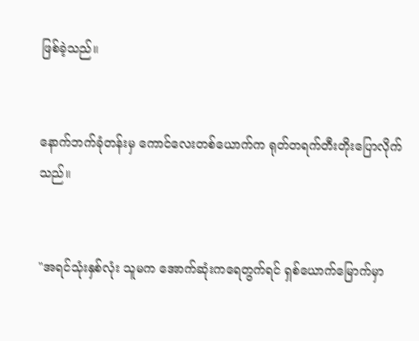ဖြစ်ခဲ့သည်။


နောက်ဘက်ခုံတန်းမှ ကောင်လေးတစ်ယောက်က ရုတ်တရက်တီးတိုးပြောလိုက်သည်။


"အရင်သုံးနှစ်လုံး သူမက အောက်ဆုံးကရေတွက်ရင် ရှစ်ယောက်‌မြောက်မှာ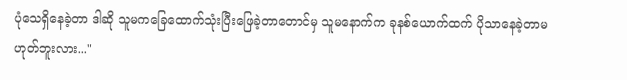ပုံသေရှိနေခဲ့တာ ဒါဆို သူမကခြေထောက်သုံးပြီးဖြေခဲ့တာတောင်မှ သူမနောက်က ခုနစ်ယောက်ထက် ပိုသာနေခဲ့တာမဟုတ်ဘူးလား..."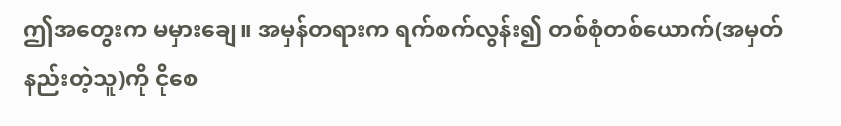ဤအတွေးက မမှားချေ။ အမှန်တရားက ရက်‌စက်လွန်း၍ တစ်စုံတစ်ယောက်(အမှတ်နည်းတဲ့သူ)ကို ငိုစေ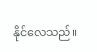နိုင်လေသည်။